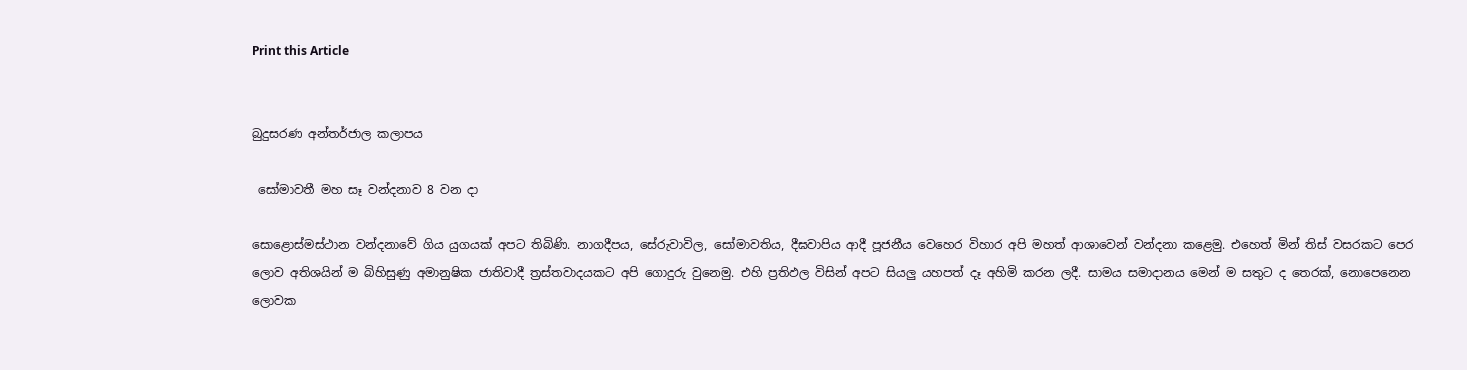Print this Article


බුදුසරණ අන්තර්ජාල කලාපය

 සෝමාවතී මහ සෑ වන්දනාව 8 වන දා

සොළොස්මස්ථාන වන්දනාවේ ගිය යුගයක් අපට තිබිණි. නාගදීපය, සේරුවාවිල, සෝමාවතිය, දීඝවාපිය ආදී පූජනීය වෙහෙර විහාර අපි මහත් ආශාවෙන් වන්දනා කළෙමු. එහෙත් මින් තිස් වසරකට පෙර ලොව අතිශයින් ම බිහිසුණු අමානුෂික ජාතිවාදී ත්‍රස්තවාදයකට අපි ගොදුරු වුනෙමු. එහි ප්‍රතිඵල විසින් අපට සියලු යහපත් දෑ අහිමි කරන ලදී. සාමය සමාදානය මෙන් ම සතුට ද තෙරක්, නොපෙනෙන ලොවක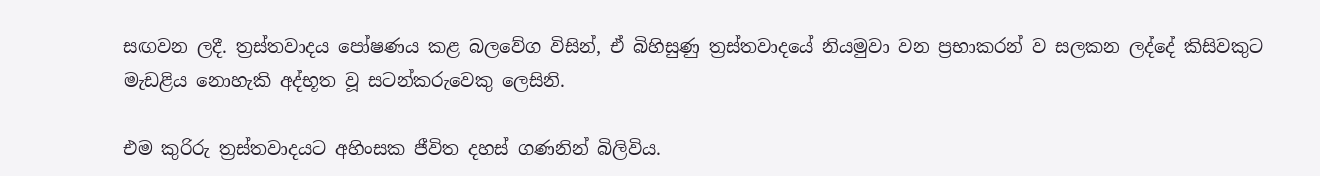සඟවන ලදී. ත්‍රස්තවාදය පෝෂණය කළ බලවේග විසින්, ඒ බිහිසුණු ත්‍රස්තවාදයේ නියමුවා වන ප්‍රභාකරන් ව සලකන ලද්දේ කිසිවකුට මැඩළිය නොහැකි අද්භූත වූ සටන්කරුවෙකු ලෙසිනි.

එම කුරිරු ත්‍රස්තවාදයට අහිංසක ජීවිත දහස් ගණනින් බිලිවිය.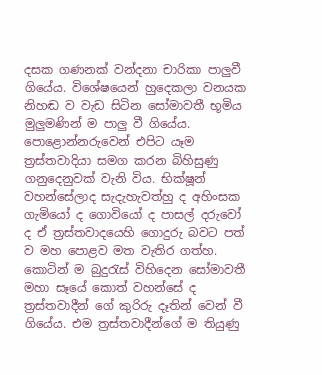දසක ගණනක් වන්දනා චාරිකා පාලුවී ගියේය. විශේෂයෙන් හුදෙකලා වනයක නිහඬ ව වැඩ සිටින සෝමාවතී භූමිය මුලුමණින් ම පාලු වී ගියේය. පොළොන්නරුවෙන් එපිට යෑම ත්‍රස්තවාදියා සමග කරන බිහිසුණු ගනුදෙනුවක් වැනි විය. භික්ෂූන් වහන්සේලාද සැදැහැවත්හු ද අහිංසක ගැමියෝ ද ගොවියෝ ද පාසල් දරුවෝ ද ඒ ත්‍රස්තවාදයෙහි ගොදුරු බවට පත් ව මහ පොළව මත වැතිර ගත්හ. කොටින් ම බුදුරැස් විහිදෙන සෝමාවතී මහා සෑයේ කොත් වහන්සේ ද ත්‍රස්තවාදීන් ගේ කුරිරු දෑතින් වෙන් වී ගියේය. එම ත්‍රස්තවාදීන්ගේ ම තියුණු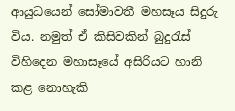ආයුධයෙන් සෝමාවතී මහසෑය සිදුරු විය. නමුත් ඒ කිසිවකින් බුදුරැස් විහිදෙන මහාසෑයේ අසිරියට හානි කළ නොහැකි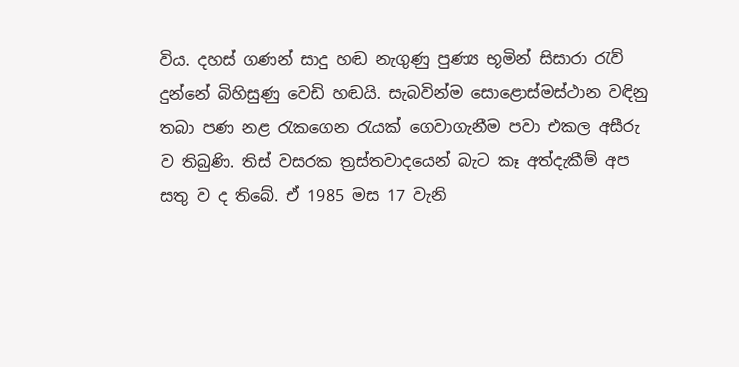විය. දහස් ගණන් සාදු හඬ නැගුණු පුණ්‍ය භූමින් සිසාරා රැව් දුන්නේ බිහිසුණු වෙඩි හඬයි. සැබවින්ම සොළොස්මස්ථාන වඳිනු තබා පණ නළ රැකගෙන රැයක් ගෙවාගැනීම පවා එකල අසීරු ව තිබුණි. තිස් වසරක ත්‍රස්තවාදයෙන් බැට කෑ අත්දැකීම් අප සතු ව ද තිබේ. ඒ 1985 මස 17 වැනි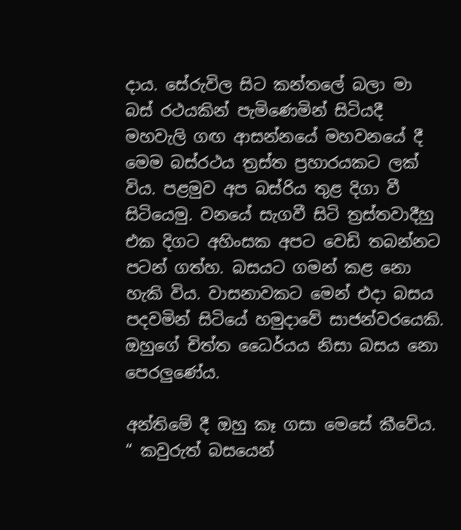දාය. සේරුවිල සිට කන්තලේ බලා මා බස් රථයකින් පැමිණෙමින් සිටියදී මහවැලි ගඟ ආසන්නයේ මහවනයේ දී මෙම බස්රථය ත්‍රස්ත ප්‍රහාරයකට ලක් විය. පළමුව අප බස්රිය තුළ දිගා වී සිටියෙමු. වනයේ සැගවී සිටි ත්‍රස්තවාදීහු එක දිගට අහිංසක අපට වෙඩි තබන්නට පටන් ගත්හ. බසයට ගමන් කළ නො හැකි විය. වාසනාවකට මෙන් එදා බසය පදවමින් සිටියේ හමුදාවේ සාජන්වරයෙකි. ඔහුගේ චිත්ත ධෛර්යය නිසා බසය නො පෙරලුණේය.

අන්තිමේ දී ඔහු කෑ ගසා මෙසේ කීවේය. “ කවුරුත් බසයෙන්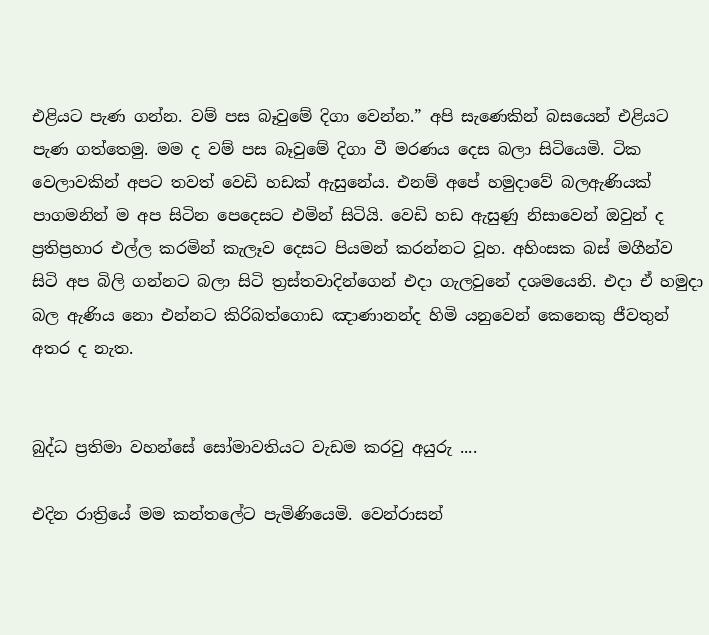එළියට පැණ ගන්න. වම් පස බෑවුමේ දිගා වෙන්න.” අපි සැණෙකින් බසයෙන් එළියට පැණ ගත්තෙමු. මම ද වම් පස බෑවුමේ දිගා වී මරණය දෙස බලා සිටියෙමි. ටික වෙලාවකින් අපට තවත් වෙඩි හඩක් ඇසුනේය. එනම් අපේ හමුදාවේ බලඇණියක් පාගමනින් ම අප සිටින පෙදෙසට එමින් සිටියි. වෙඩි හඩ ඇසුණු නිසාවෙන් ඔවුන් ද ප්‍රතිප්‍රහාර එල්ල කරමින් කැලෑව දෙසට පියමන් කරන්නට වූහ. අහිංසක බස් මගීන්ව සිටි අප බිලි ගන්නට බලා සිටි ත්‍රස්තවාදින්ගෙන් එදා ගැලවුනේ දශමයෙනි. එදා ඒ හමුදා බල ඇණිය නො එන්නට කිරිබත්ගොඩ ඤාණානන්ද හිමි යනුවෙන් කෙනෙකු ජීවතුන් අතර ද නැත.


බුද්ධ ප්‍රතිමා වහන්සේ සෝමාවතියට වැඩම කරවු අයුරු ....

එදින රාත්‍රියේ මම කන්තලේට පැමිණියෙමි. වෙන්රාසන්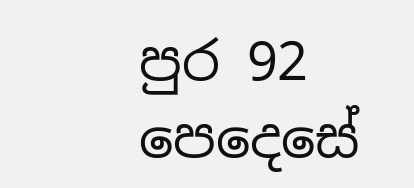පුර 92 පෙදෙසේ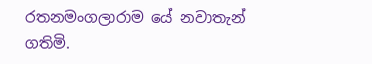රතනමංගලාරාම යේ නවාතැන් ගතිමි.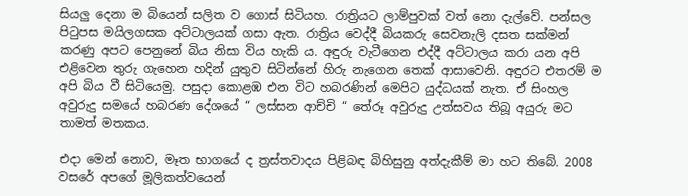සියලු දෙනා ම බියෙන් සලිත ව ගොස් සිටියහ. රාත්‍රියට ලාම්පුවක් වත් නො දැල්වේ. පන්සල පිටුපස මයිලගසක අට්ටාලයක් ගසා ඇත. රාත්‍රිය වෙද්දී බියකරු සෙවනැලි දසත සක්මන් කරණු අපට පෙනුනේ බිය නිසා විය හැකි ය. අඳුරු වැටීගෙන එද්දී අට්ටාලය කරා යන අපි එළිවෙන තුරු ගැහෙන හදින් යුතුව සිටින්නේ හිරු නැගෙන තෙක් ආසාවෙනි. අඳුරට එතරම් ම අපි බිය වී සිටියෙමු. පසුදා කොළඹ එන විට හබරණින් මෙපිට යුද්ධයක් නැත. ඒ සිංහල අවුරුදු සමයේ හබරණ දේශයේ “ ලස්සන ආච්චි “ තේරූ අවුරුදු උත්සවය තිබූ අයුරු මට තාමත් මතකය.

එදා මෙන් නොව, මෑත භාගයේ ද ත්‍රස්තවාදය පිළිබඳ බිහිසුනු අත්දැකීම් මා හට තිබේ. 2008 වසරේ අපගේ මූලිකත්වයෙන්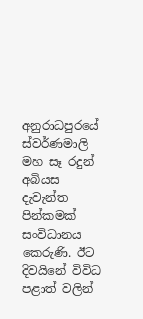අනුරාධපුරයේ ස්වර්ණමාලි මහ සෑ රදුන් අබියස දැවැන්ත පින්කමක් සංවිධානය කෙරුණි. ඊට දිවයිනේ විවිධ පළාත් වලින්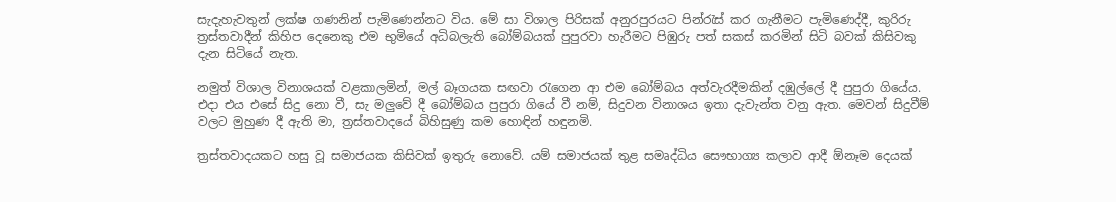සැදැහැවතුන් ලක්ෂ ගණනින් පැමිණෙන්නට විය. මේ සා විශාල පිරිසක් අනුරපුරයට පින්රැස් කර ගැනීමට පැමිණෙද්දී, කුරිරු ත්‍රස්තවාදීන් කිහිප දෙනෙකු එම භුමියේ අධිබලැති බෝම්බයක් පුපුරවා හැරීමට පිඹුරු පත් සකස් කරමින් සිටි බවක් කිසිවකු දැන සිටියේ නැත.

නමුත් විශාල විනාශයක් වළකාලමින්, මල් බෑගයක සඟවා රැගෙන ආ එම බෝම්බය අත්වැරදීමකින් දඹුල්ලේ දී පුපුරා ගියේය. එදා එය එසේ සිදු නො වී, සැ මලුවේ දී බෝම්බය පුපුරා ගියේ වී නම්, සිදුවන විනාශය ඉතා දැවැන්ත වනු ඇත. මෙවන් සිදුවීම් වලට මුහුණ දී ඇති මා, ත්‍රස්තවාදයේ බිහිසුණු කම හොඳින් හඳුනමි.

ත්‍රස්තවාදයකට හසු වූ සමාජයක කිසිවක් ඉතුරු නොවේ. යම් සමාජයක් තුළ සමෘද්ධිය සෞභාග්‍ය කලාව ආදී ඕනෑම දෙයක්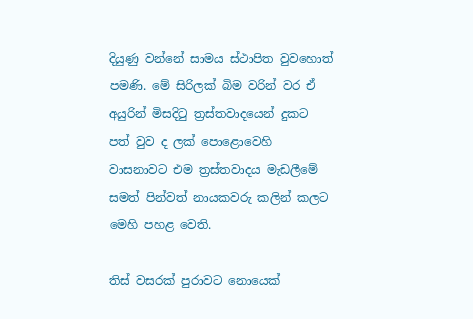දියුණු වන්නේ සාමය ස්ථාපිත වුවහොත් පමණි. මේ සිරිලක් බිම වරින් වර ඒ අයුරින් මිසදිටු ත්‍රස්තවාදයෙන් දුකට පත් වුව ද ලක් පොළොවෙහි වාසනාවට එම ත්‍රස්තවාදය මැඩලීමේ සමත් පින්වත් නායකවරු කලින් කලට මෙහි පහළ වෙති.

තිස් වසරක් පුරාවට නොයෙක්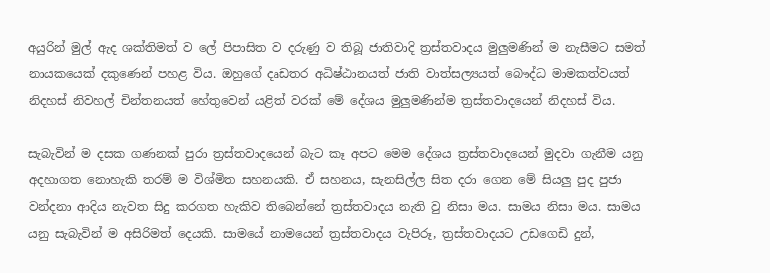අයුරින් මුල් ඇද ශක්තිමත් ව ලේ පිපාසිත ව දරුණු ව තිබූ ජාතිවාදි ත්‍රස්තවාදය මුලුමණින් ම නැසීමට සමත් නායකයෙක් දකුණෙන් පහළ විය. ඔහුගේ දෘඩතර අධිෂ්ඨානයත් ජාති වාත්සල්‍යයත් බෞද්ධ මාමකත්වයත් නිදහස් නිවහල් චින්තනයත් හේතුවෙන් යළිත් වරක් මේ දේශය මුලුමණින්ම ත්‍රස්තවාදයෙන් නිදහස් විය.

සැබැවින් ම දසක ගණනක් පුරා ත්‍රස්තවාදයෙන් බැට කෑ අපට මෙම දේශය ත්‍රස්තවාදයෙන් මුදවා ගැනීම යනු අදහාගත නොහැකි තරම් ම විශ්මිත සහනයකි. ඒ සහනය, සැනසිල්ල සිත දරා ගෙන මේ සියලු පුද පුජා වන්දනා ආදිය නැවත සිදු කරගත හැකිව තිබෙන්නේ ත්‍රස්තවාදය නැති වු නිසා මය. සාමය නිසා මය. සාමය යනු සැබැවින් ම අසිරිමත් දෙයකි. සාමයේ නාමයෙන් ත්‍රස්තවාදය වැපිරූ, ත්‍රස්තවාදයට උඩගෙඩි දුන්,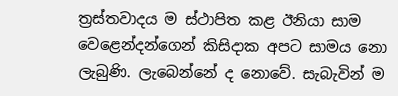ත්‍රස්තවාදය ම ස්ථාපිත කළ ඊනියා සාම වෙළෙන්දන්ගෙන් කිසිදාක අපට සාමය නො ලැබුණි. ලැබෙන්නේ ද නොවේ. සැබැවින් ම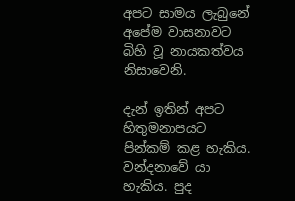අපට සාමය ලැබුනේ අපේම වාසනාවට බිහි වූ නායකත්වය නිසාවෙනි.

දැන් ඉතින් අපට හිතුමනාපයට පින්කම් කළ හැකිය. වන්දනාවේ යා හැකිය. පුද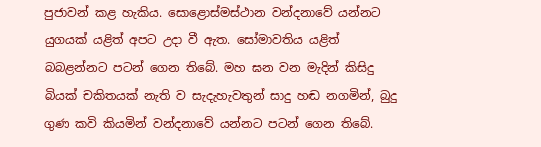පුජාවන් කළ හැකිය. සොළොස්මස්ථාන වන්දනාවේ යන්නට යුගයක් යළිත් අපට උදා වී ඇත. සෝමාවතිය යළිත් බබළන්නට පටන් ගෙන තිබේ. මහ ඝන වන මැදින් කිසිදු බියක් චකිතයක් නැති ව සැදැහැවතුන් සාදු හඬ නගමින්, බුදු ගුණ කවි කියමින් වන්දනාවේ යන්නට පටන් ගෙන තිබේ.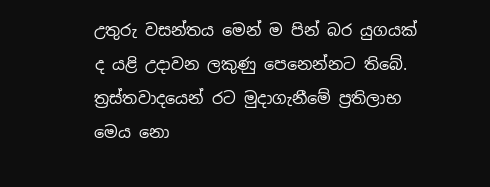උතුරු වසන්තය මෙන් ම පින් බර යුගයක් ද යළි උදාවන ලකුණු පෙනෙන්නට තිබේ. ත්‍රස්තවාදයෙන් රට මුදාගැනීමේ ප්‍රතිලාභ මෙය නො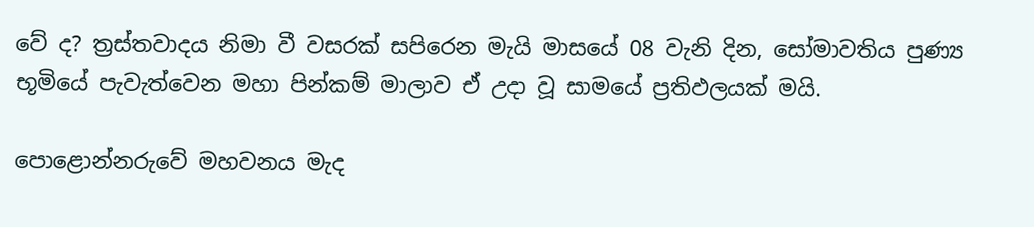වේ ද? ත්‍රස්තවාදය නිමා වී වසරක් සපිරෙන මැයි මාසයේ 08 වැනි දින, සෝමාවතිය පුණ්‍ය භූමියේ පැවැත්වෙන මහා පින්කම් මාලාව ඒ උදා වූ සාමයේ ප්‍රතිඵලයක් මයි.

පොළොන්නරුවේ මහවනය මැද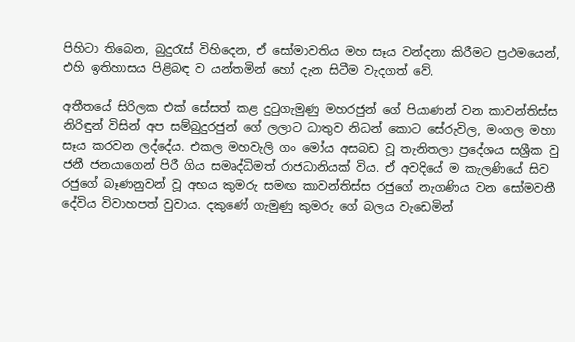පිහිටා තිබෙන, බුදුරැස් විහිදෙන, ඒ සෝමාවතිය මහ සෑය වන්දනා කිරීමට ප්‍රථමයෙන්, එහි ඉතිහාසය පිළිබඳ ව යන්තමින් හෝ දැන සිටීම වැදගත් වේ.

අතීතයේ සිරිලක එක් සේසත් කළ දුටුගැමුණු මහරජුන් ගේ පියාණන් වන කාවන්තිස්ස නිරිඳුන් විසින් අප සම්බුදුරජුන් ගේ ලලාට ධාතුව නිධන් කොට සේරුවිල, මංගල මහා සෑය කරවන ලද්දේය. එකල මහවැලි ගං මෝය අසබඩ වූ තැනිතලා ප්‍රදේශය සශ්‍රීක වු ජනී ජනයාගෙන් පිරී ගිය සමෘද්ධිමත් රාජධානියක් විය. ඒ අවදියේ ම කැලණියේ සිව රජුගේ බෑණනුවන් වූ අභය කුමරු සමඟ කාවන්තිස්ස රජුගේ නැගණිය වන සෝමවතී දේවිය විවාහපත් වුවාය. දකුණේ ගැමුණු කුමරු ගේ බලය වැඩෙමින්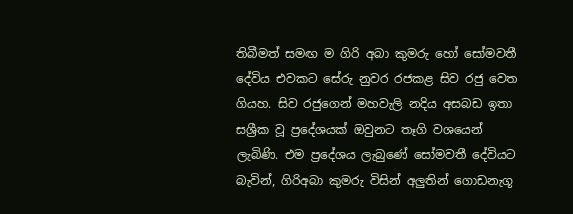තිබීමත් සමඟ ම ගිරි අබා කුමරු හෝ සෝමවතී දේවිය එවකට සේරු නුවර රජකළ සිව රජු වෙත ගියහ. සිව රජුගෙන් මහවැලි නදිය අසබඩ ඉතා සශ්‍රීක වූ ප්‍රදේශයක් ඔවුනට තෑගි වශයෙන් ලැබිණි. එම ප්‍රදේශය ලැබුණේ සෝමවතී දේවියට බැවින්, ගිරිඅබා කුමරු විසින් අලුතින් ගොඩනැගූ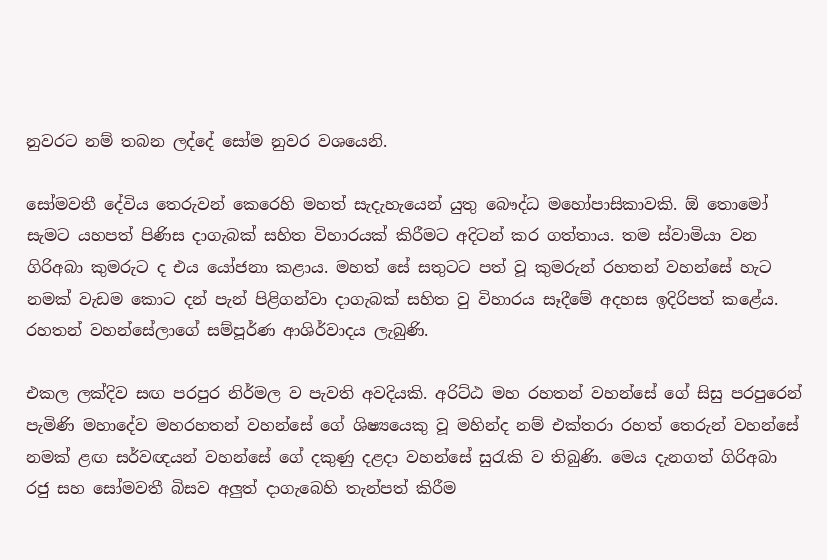නුවරට නම් තබන ලද්දේ සෝම නුවර වශයෙනි.

සෝමවතී දේවිය තෙරුවන් කෙරෙහි මහත් සැදැහැයෙන් යුතු බෞද්ධ මහෝපාසිකාවකි. ඕ තොමෝ සැමට යහපත් පිණිස දාගැබක් සහිත විහාරයක් කිරීමට අදිටන් කර ගත්තාය. තම ස්වාමියා වන ගිරිඅබා කුමරුට ද එය යෝජනා කළාය. මහත් සේ සතුටට පත් වූ කුමරුන් රහතන් වහන්සේ හැට නමක් වැඩම කොට දන් පැන් පිළිගන්වා දාගැබක් සහිත වු විහාරය සෑදීමේ අදහස ඉදිරිපත් කළේය. රහතන් වහන්සේලාගේ සම්පූර්ණ ආශිර්වාදය ලැබුණි.

එකල ලක්දිව සඟ පරපුර නිර්මල ව පැවති අවදියකි. අරිට්ඨ මහ රහතන් වහන්සේ ගේ සිසු පරපුරෙන් පැමිණි මහාදේව මහරහතන් වහන්සේ ගේ ශිෂ්‍යයෙකු වූ මහින්ද නම් එක්තරා රහත් තෙරුන් වහන්සේ නමක් ළඟ සර්වඥයන් වහන්සේ ගේ දකුණු දළදා වහන්සේ සුරැකි ව තිබුණි. මෙය දැනගත් ගිරිඅබා රජු සහ සෝමවතී බිසව අලුත් දාගැබෙහි තැන්පත් කිරීම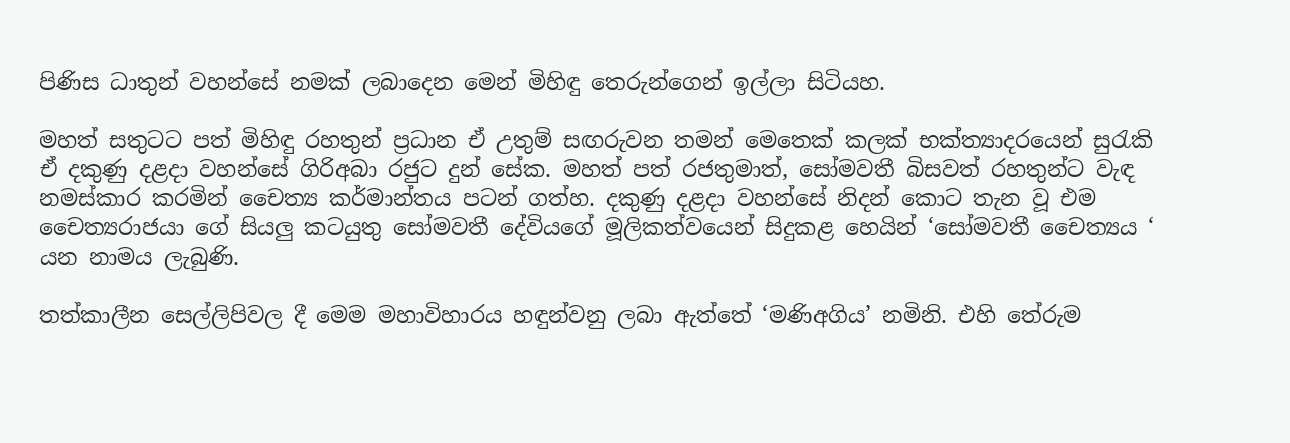පිණිස ධාතුන් වහන්සේ නමක් ලබාදෙන මෙන් මිහිඳු තෙරුන්ගෙන් ඉල්ලා සිටියහ.

මහත් සතුටට පත් මිහිඳු රහතුන් ප්‍රධාන ඒ උතුම් සඟරුවන තමන් මෙතෙක් කලක් භක්ත්‍යාදරයෙන් සුරැකි ඒ දකුණු දළදා වහන්සේ ගිරිඅබා රජුට දුන් සේක. මහත් පත් රජතුමාත්, සෝමවතී බිසවත් රහතුන්ට වැඳ නමස්කාර කරමින් චෛත්‍ය කර්මාන්තය පටන් ගත්හ. දකුණු දළදා වහන්සේ නිදන් කොට තැන වූ එම චෛත්‍යරාජයා ගේ සියලු කටයුතු සෝමවතී දේවියගේ මූලිකත්වයෙන් සිදුකළ හෙයින් ‘සෝමවතී චෛත්‍යය ‘ යන නාමය ලැබුණි.

තත්කාලීන සෙල්ලිපිවල දී මෙම මහාවිහාරය හඳුන්වනු ලබා ඇත්තේ ‘මණිඅගිය’ නමිනි. එහි තේරුම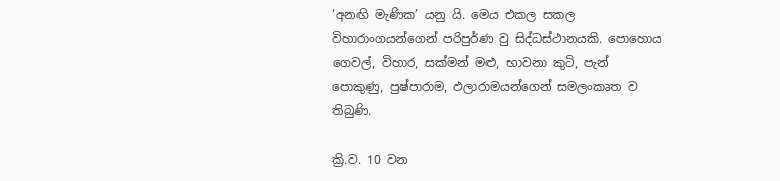‘අනඟි මැණික’ යනු යි. මෙය එකල සකල විහාරාංගයන්ගෙන් පරිපුර්ණ වු සිද්ධස්ථානයකි. පොහොය ගෙවල්, විහාර, සක්මන් මළු, භාවනා කුටි, පැන් පොකුණු, පුෂ්පාරාම, ඵලාරාමයන්ගෙන් සමලංකෘත ව තිබුණි.

ක්‍රි.ව. 10 වන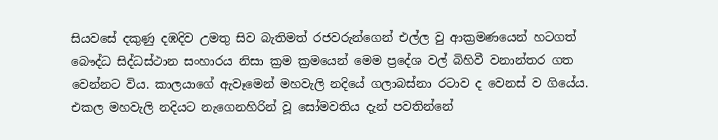සියවසේ දකුණු දඹදිව උමතු සිව බැතිමත් රජවරුන්ගෙන් එල්ල වු ආක්‍රමණයෙන් හටගත් බෞද්ධ සිද්ධස්ථාන සංහාරය නිසා ක්‍රම ක්‍රමයෙන් මෙම ප්‍රදේශ වල් බිහිවී වනාන්තර ගත වෙන්නට විය. කාලයාගේ ඇවෑමෙන් මහවැලි නදියේ ගලාබස්නා රටාව ද වෙනස් ව ගියේය. එකල මහවැලි නදියට නැගෙනහිරින් වූ සෝමවතිය දැන් පවතින්නේ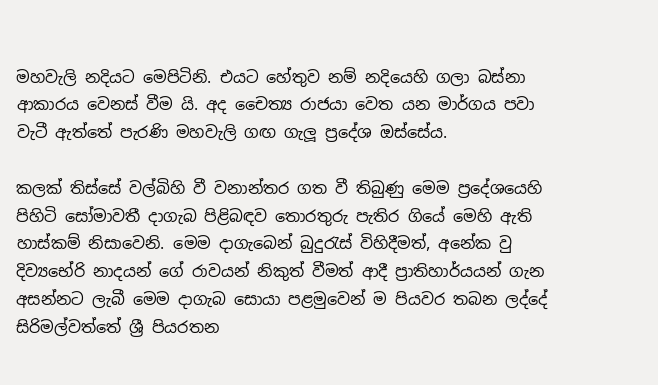මහවැලි නදියට මෙපිටිනි. එයට හේතුව නම් නදියෙහි ගලා බස්නා ආකාරය වෙනස් වීම යි. අද චෛත්‍ය රාජයා වෙත යන මාර්ගය පවා වැටී ඇත්තේ පැරණි මහවැලි ගඟ ගැලූ ප්‍රදේශ ඔස්සේය.

කලක් තිස්සේ වල්බිහි වී වනාන්තර ගත වී තිබුණු මෙම ප්‍රදේශයෙහි පිහිටි සෝමාවතී දාගැබ පිළිබඳව තොරතුරු පැතිර ගියේ මෙහි ඇති හාස්කම් නිසාවෙනි. මෙම දාගැබෙන් බුදුරැස් විහිදීමත්, අනේක වු දිව්‍යභේරි නාදයන් ගේ රාවයන් නිකුත් වීමත් ආදී ප්‍රාතිහාර්යයන් ගැන අසන්නට ලැබී මෙම දාගැබ සොයා පළමුවෙන් ම පියවර තබන ලද්දේ සිරිමල්වත්තේ ශ්‍රී පියරතන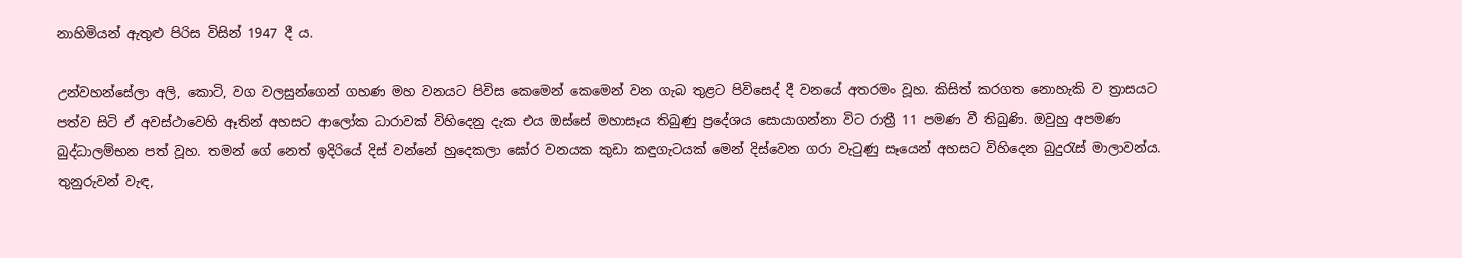නාහිමියන් ඇතුළු පිරිස විසින් 1947 දී ය.

උන්වහන්සේලා අලි, කොටි, වග වලසුන්ගෙන් ගහණ මහ වනයට පිවිස කෙමෙන් කෙමෙන් වන ගැබ තුළට පිවිසෙද් දී වනයේ අතරමං වූහ. කිසිත් කරගත නොහැකි ව ත්‍රාසයට පත්ව සිටි ඒ අවස්ථාවෙහි ඈතින් අහසට ආලෝක ධාරාවක් විහිදෙනු දැක එය ඔස්සේ මහාසෑය තිබුණු ප්‍රදේශය සොයාගන්නා විට රාත්‍රී 11 පමණ වී තිබුණි. ඔවුහු අපමණ බුද්ධාලම්භන පත් වූහ. තමන් ගේ නෙත් ඉදිරියේ දිස් වන්නේ හුදෙකලා ඝෝර වනයක කුඩා කඳුගැටයක් මෙන් දිස්වෙන ගරා වැටුණු සෑයෙන් අහසට විහිදෙන බුදුරැස් මාලාවන්ය. තුනුරුවන් වැඳ,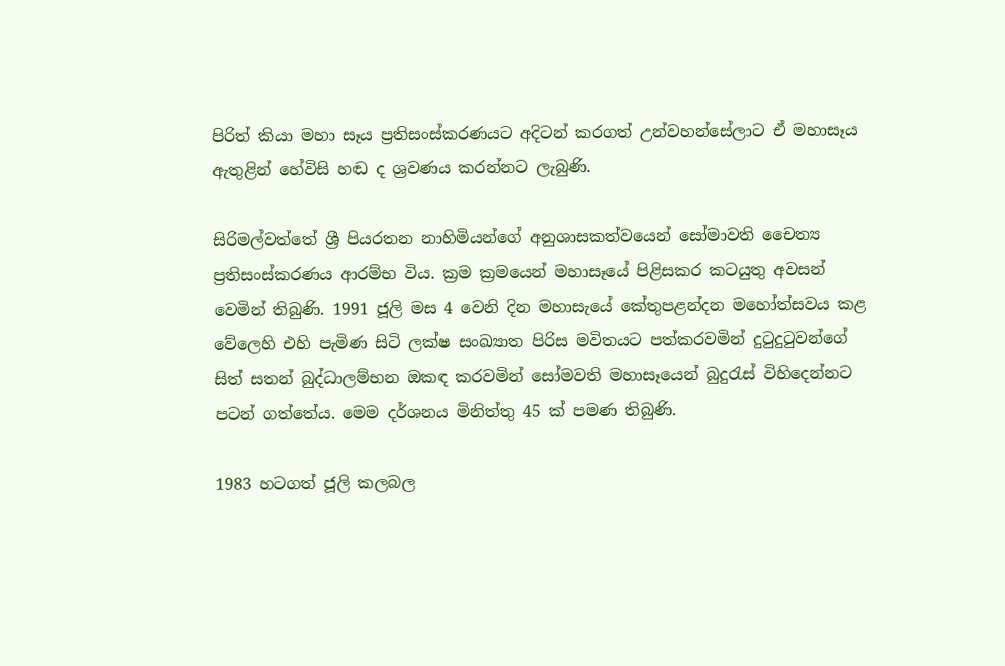පිරිත් කියා මහා සෑය ප්‍රතිසංස්කරණයට අදිටන් කරගත් උන්වහන්සේලාට ඒ මහාසෑය ඇතුළින් හේවිසි හඬ ද ශ්‍රවණය කරන්නට ලැබුණි.

සිරිමල්වත්තේ ශ්‍රී පියරතන නාහිමියන්ගේ අනුශාසකත්වයෙන් සෝමාවති චෛත්‍ය ප්‍රතිසංස්කරණය ආරම්භ විය. ක්‍රම ක්‍රමයෙන් මහාසෑයේ පිළිසකර කටයුතු අවසන් වෙමින් තිබුණි. 1991 ජූලි මස 4 වෙනි දින මහාසැයේ කේතුපළන්දන මහෝත්සවය කළ වේලෙහි එහි පැමිණ සිටි ලක්ෂ සංඛ්‍යාත පිරිස මවිතයට පත්කරවමින් දුටුදුටුවන්ගේ සිත් සතන් බුද්ධාලම්භන ඔකඳ කරවමින් සෝමවති මහාසෑයෙන් බුදුරැස් විහිදෙන්නට පටන් ගත්තේය. මෙම දර්ශනය මිනිත්තු 45 ක් පමණ තිබුණි.

1983 හටගත් ජූලි කලබල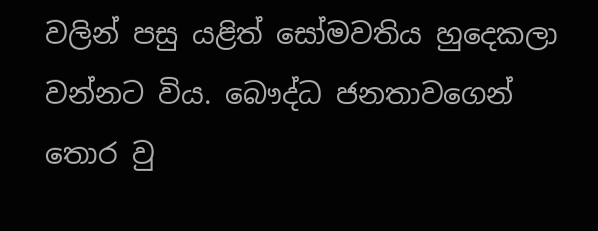වලින් පසු යළිත් සෝමවතිය හුදෙකලා වන්නට විය. බෞද්ධ ජනතාවගෙන් තොර වු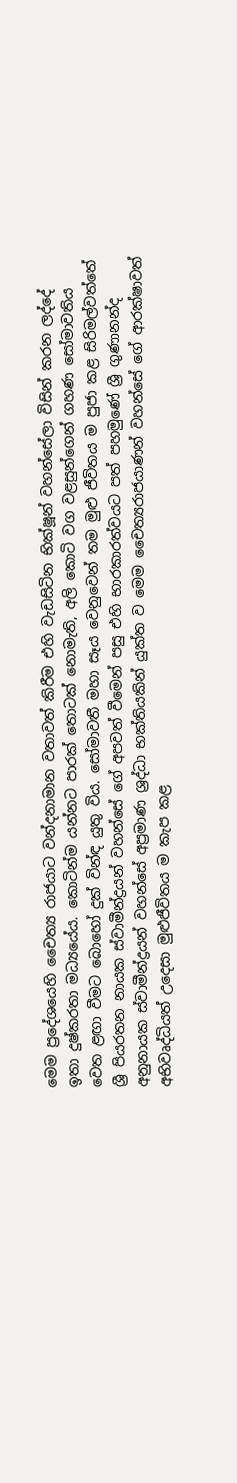මෙම ප්‍රදේශයෙහි චෛත්‍ය රාජයාට වන්දනාමාන වතාවත් කිරීම එහි වැඩසිටින භික්ෂූන් වහන්සේලා විසින් කරන ලද්දේ ඉතා දුෂ්කරතා මධ්‍යයේය. කොටින්ම යන්නට පාරක් තොටක් නොමැති, අලි කොටි වග වළසුන්ගෙන් ගහණ සෝමාවතිය වෙත ළඟා වීමට බොහෝ දුක් වින්ඳ යුතු විය. සෝමාවතී මහා සෑය වෙනුවෙන් තම මුළු ජීවිතය ම පුජා කළ සිරිමල්වත්තේ ශ්‍රී පියරතන නායක ස්වාමීන්ද්‍රයන් වහන්සේ ගේ අපවත් වීමෙන් පසු එහි භාරකාරත්වයට පත් පහමුණේ ශ්‍රී ගුණානන්ද අනුනායක ස්වාමීන්ද්‍රයන් වහන්සේ අප්‍රමාණ ශ්‍රද්ධා භක්තියකින් යුක්ත ව මෙම චෛත්‍යරාජයාණන් වහන්සේ ගේ ආරක්ෂාවත් අභිවෘද්ධියත් උදෙසා මුළුජීවිතය ම කැප කළ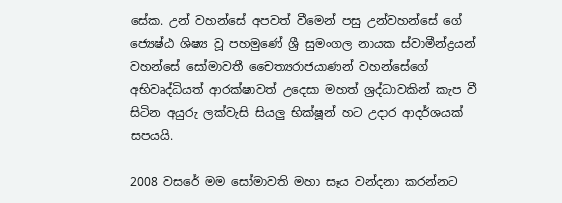සේක. උන් වහන්සේ අපවත් වීමෙන් පසු උන්වහන්සේ ගේ ජ්‍යෙෂ්ඨ ශිෂ්‍ය වූ පහමුණේ ශ්‍රී සුමංගල නායක ස්වාමීන්ද්‍රයන් වහන්සේ සෝමාවතී චෛත්‍යරාජයාණන් වහන්සේගේ අභිවෘද්ධියත් ආරක්ෂාවත් උදෙසා මහත් ශ්‍රද්ධාවකින් කැප වී සිටින අයුරු ලක්වැසි සියලු භික්ෂූන් හට උදාර ආදර්ශයක් සපයයි.

2008 වසරේ මම සෝමාවති මහා සෑය වන්දනා කරන්නට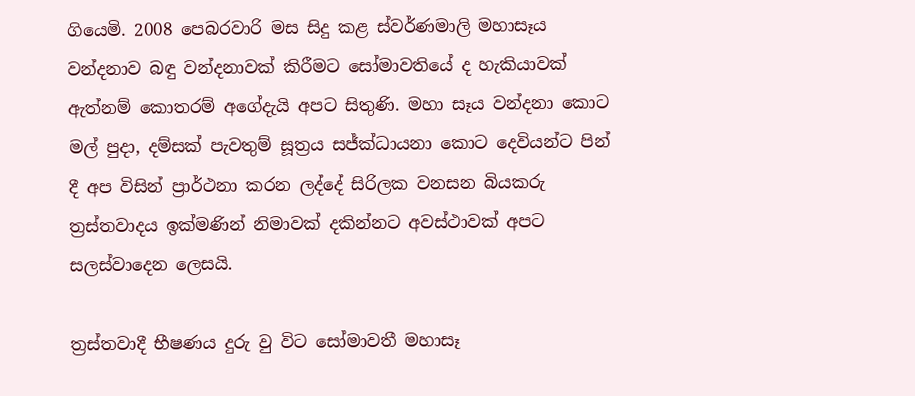ගියෙමි. 2008 පෙබරවාරි මස සිදු කළ ස්වර්ණමාලි මහාසෑය වන්දනාව බඳු වන්දනාවක් කිරීමට සෝමාවතියේ ද හැකියාවක් ඇත්නම් කොතරම් අගේදැයි අපට සිතුණි. මහා සෑය වන්දනා කොට මල් පුදා, දම්සක් පැවතුම් සූත්‍රය සජ්ක්‍ධායනා කොට දෙවියන්ට පින් දී අප විසින් ප්‍රාර්ථනා කරන ලද්දේ සිරිලක වනසන බියකරු ත්‍රස්තවාදය ඉක්මණින් නිමාවක් දකින්නට අවස්ථාවක් අපට සලස්වාදෙන ලෙසයි.

ත්‍රස්තවාදී භීෂණය දුරු වු විට සෝමාවතී මහාසෑ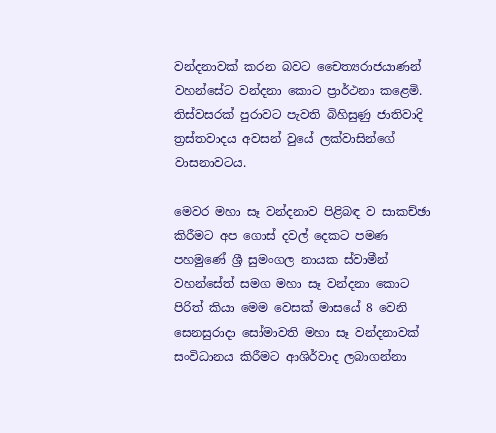වන්දනාවක් කරන බවට චෛත්‍යරාජයාණන් වහන්සේට වන්දනා කොට ප්‍රාර්ථනා කළෙමි. තිස්වසරක් පුරාවට පැවති බිහිසුණු ජාතිවාදි ත්‍රස්තවාදය අවසන් වුයේ ලක්වාසින්ගේ වාසනාවටය.

මෙවර මහා සෑ වන්දනාව පිළිබඳ ව සාකච්ඡා කිරීමට අප ගොස් දවල් දෙකට පමණ පහමුණේ ශ්‍රී සුමංගල නායක ස්වාමීන් වහන්සේත් සමග මහා සෑ වන්දනා කොට පිරිත් කියා මෙම වෙසක් මාසයේ 8 වෙනි සෙනසුරාදා සෝමාවති මහා සෑ වන්දනාවක් සංවිධානය කිරීමට ආශිර්වාද ලබාගන්නා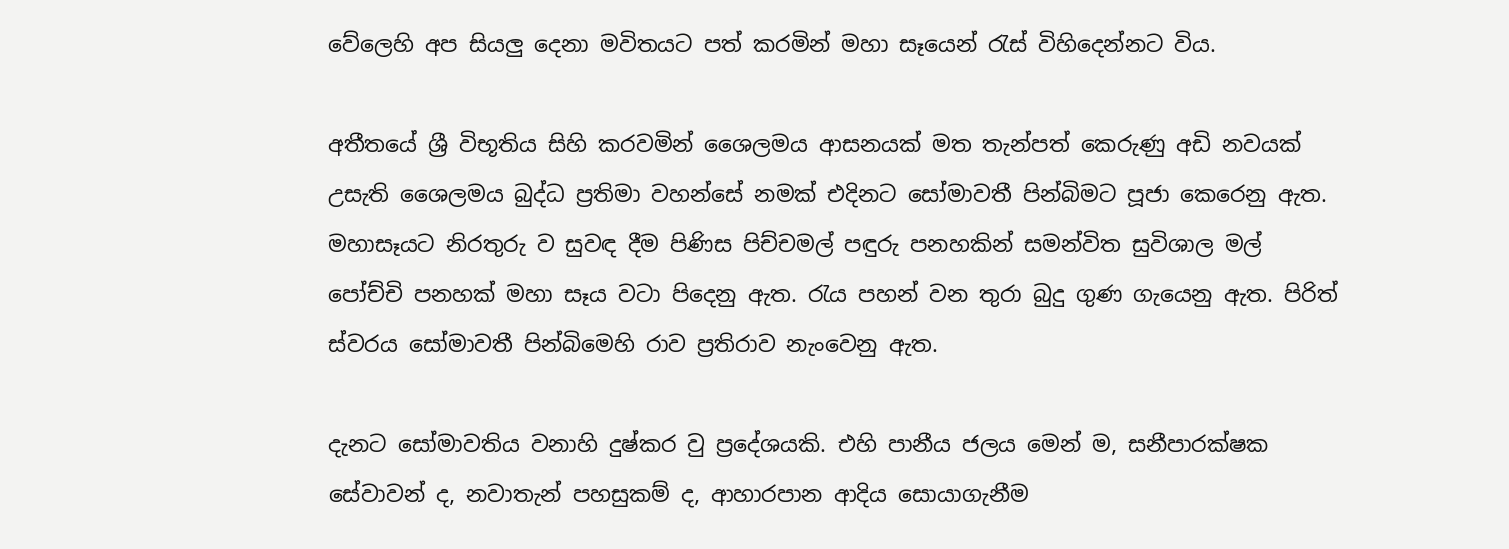වේලෙහි අප සියලු දෙනා මවිතයට පත් කරමින් මහා සෑයෙන් රැස් විහිදෙන්නට විය.

අතීතයේ ශ්‍රී විභූතිය සිහි කරවමින් ශෛලමය ආසනයක් මත තැන්පත් කෙරුණු අඩි නවයක් උසැති ශෛලමය බුද්ධ ප්‍රතිමා වහන්සේ නමක් එදිනට සෝමාවතී පින්බිමට පූජා කෙරෙනු ඇත. මහාසෑයට නිරතුරු ව සුවඳ දීම පිණිස පිච්චමල් පඳුරු පනහකින් සමන්විත සුවිශාල මල් පෝච්චි පනහක් මහා සෑය වටා පිදෙනු ඇත. රැය පහන් වන තුරා බුදු ගුණ ගැයෙනු ඇත. පිරිත් ස්වරය සෝමාවතී පින්බිමෙහි රාව ප්‍රතිරාව නැංවෙනු ඇත.

දැනට සෝමාවතිය වනාහි දුෂ්කර වු ප්‍රදේශයකි. එහි පානීය ජලය මෙන් ම, සනීපාරක්ෂක සේවාවන් ද, නවාතැන් පහසුකම් ද, ආහාරපාන ආදිය සොයාගැනීම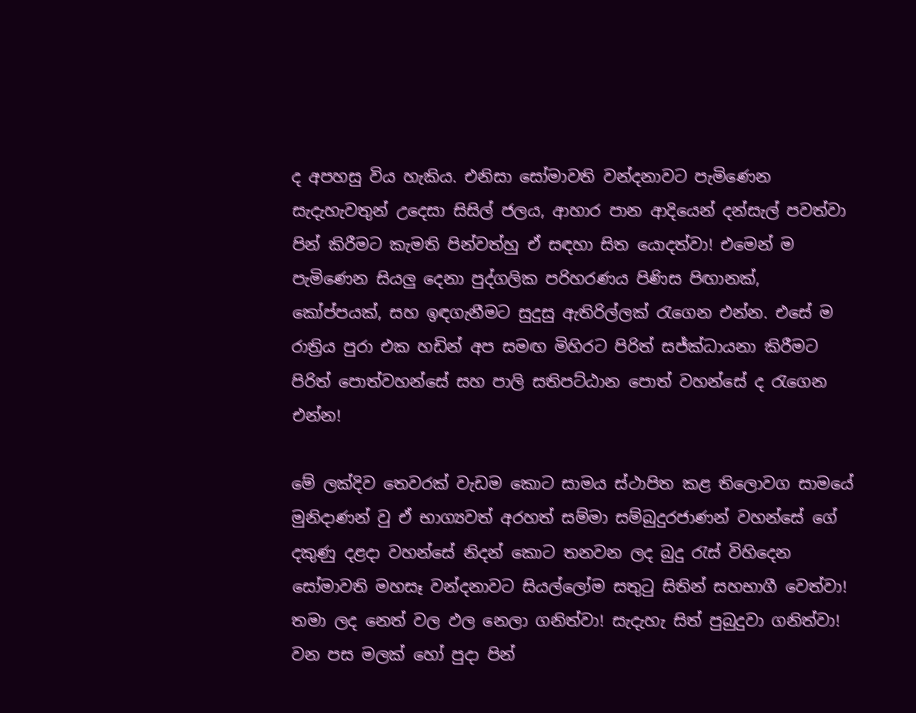ද අපහසු විය හැකිය. එනිසා සෝමාවති වන්දනාවට පැමිණෙන සැදැහැවතුන් උදෙසා සිසිල් ජලය, ආහාර පාන ආදියෙන් දන්සැල් පවත්වා පින් කිරීමට කැමති පින්වත්හු ඒ සඳහා සිත යොදත්වා! එමෙන් ම පැමිණෙන සියලු දෙනා පුද්ගලික පරිහරණය පිණිස පිඟානක්, කෝප්පයක්, සහ ඉඳගැනීමට සුදුසු ඇතිරිල්ලක් රැගෙන එන්න. එසේ ම රාත්‍රිය පුරා එක හඩින් අප සමඟ මිහිරට පිරිත් සජ්ක්‍ධායනා කිරීමට පිරිත් පොත්වහන්සේ සහ පාලි සතිපට්ඨාන පොත් වහන්සේ ද රැගෙන එන්න!

මේ ලක්දිව තෙවරක් වැඩම කොට සාමය ස්ථාපිත කළ තිලොවග සාමයේ මුනිදාණන් වු ඒ භාග්‍යවත් අරහත් සම්මා සම්බුදුරජාණන් වහන්සේ ගේ දකුණු දළදා වහන්සේ නිදන් කොට තනවන ලද බුදු රැස් විහිදෙන සෝමාවති මහසෑ වන්දනාවට සියල්ලෝම සතුටු සිතින් සහභාගී වෙත්වා! තමා ලද නෙත් වල ඵල නෙලා ගනිත්වා! සැදැහැ සිත් පුබුදුවා ගනිත්වා! වන පස මලක් හෝ පුදා පින්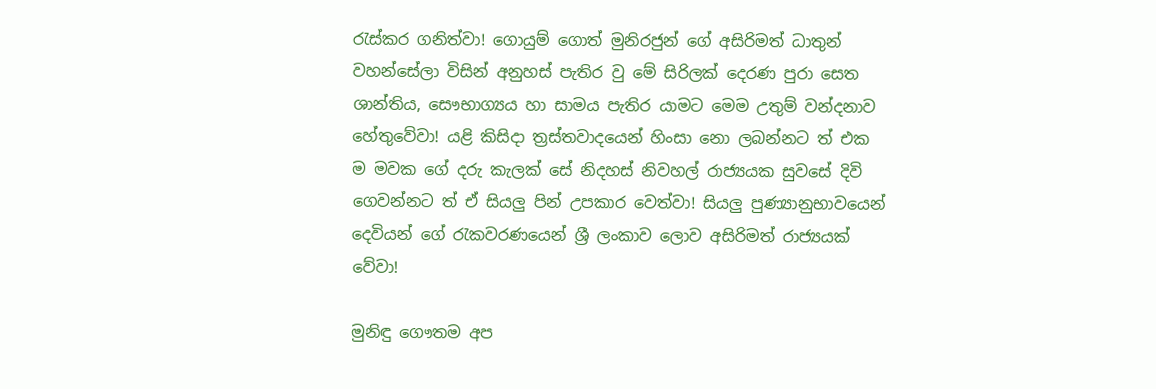රැස්කර ගනිත්වා! ගොයුම් ගොත් මුනිරජුන් ගේ අසිරිමත් ධාතුන් වහන්සේලා විසින් අනුහස් පැතිර වු මේ සිරිලක් දෙරණ පුරා සෙත ශාන්තිය, සෞභාග්‍යය හා සාමය පැතිර යාමට මෙම උතුම් වන්දනාව හේතුවේවා! යළි කිසිදා ත්‍රස්තවාදයෙන් හිංසා නො ලබන්නට ත් එක ම මවක ගේ දරු කැලක් සේ නිදහස් නිවහල් රාජ්‍යයක සුවසේ දිවි ගෙවන්නට ත් ඒ සියලු පින් උපකාර වෙත්වා! සියලු පුණ්‍යානුභාවයෙන් දෙවියන් ගේ රැකවරණයෙන් ශ්‍රී ලංකාව ලොව අසිරිමත් රාජ්‍යයක් වේවා!

මුනිඳු ගෞතම අප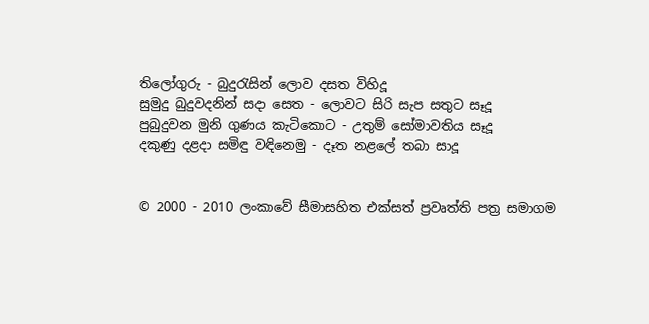තිලෝගුරු - බුදුරැසින් ලොව දසත විහිදූ
සුමුදු බුදුවදනින් සදා සෙත - ලොවට සිරි සැප සතුට සෑදූ
පුබුදුවන මුනි ගුණය කැටිකොට - උතුම් සෝමාවතිය සෑදූ
දකුණු දළදා සමිඳු වඳිනෙමු - දෑත නළලේ තබා සාදූ


© 2000 - 2010 ලංකාවේ සීමාසහිත එක්සත් ප්‍රවෘත්ති පත්‍ර සමාගම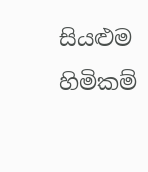සියළුම හිමිකම්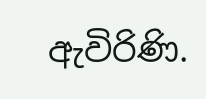ඇවිරිණි.